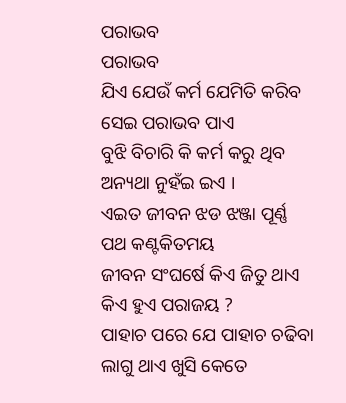ପରାଭବ
ପରାଭବ
ଯିଏ ଯେଉଁ କର୍ମ ଯେମିତି କରିବ
ସେଇ ପରାଭବ ପାଏ
ବୁଝି ବିଚାରି କି କର୍ମ କରୁ ଥିବ
ଅନ୍ୟଥା ନୁହଁଇ ଇଏ ।
ଏଇତ ଜୀବନ ଝଡ ଝଞ୍ଜା ପୂର୍ଣ୍ଣ
ପଥ କଣ୍ଟକିତମୟ
ଜୀବନ ସଂଘର୍ଷେ କିଏ ଜିତୁ ଥାଏ
କିଏ ହୁଏ ପରାଜୟ ?
ପାହାଚ ପରେ ଯେ ପାହାଚ ଚଢିବା
ଲାଗୁ ଥାଏ ଖୁସି କେତେ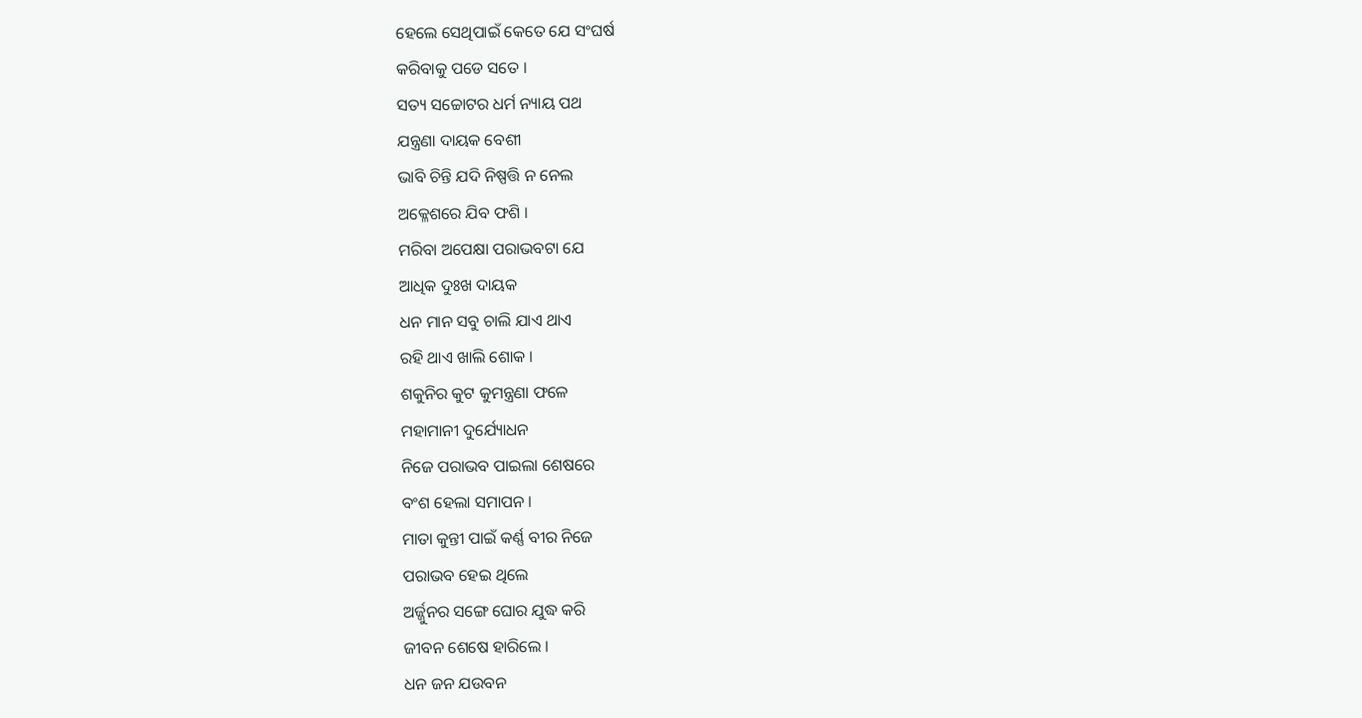ହେଲେ ସେଥିପାଇଁ କେତେ ଯେ ସଂଘର୍ଷ
କରିବାକୁ ପଡେ ସତେ ।
ସତ୍ୟ ସଚ୍ଚୋଟର ଧର୍ମ ନ୍ୟାୟ ପଥ
ଯନ୍ତ୍ରଣା ଦାୟକ ବେଶୀ
ଭାବି ଚିନ୍ତି ଯଦି ନିଷ୍ପତ୍ତି ନ ନେଲ
ଅକ୍ଳେଶରେ ଯିବ ଫଶି ।
ମରିବା ଅପେକ୍ଷା ପରାଭବଟା ଯେ
ଆଧିକ ଦୁଃଖ ଦାୟକ
ଧନ ମାନ ସବୁ ଚାଲି ଯାଏ ଥାଏ
ରହି ଥାଏ ଖାଲି ଶୋକ ।
ଶକୁନିର କୁଟ କୁମନ୍ତ୍ରଣା ଫଳେ
ମହାମାନୀ ଦୁର୍ଯ୍ୟୋଧନ
ନିଜେ ପରାଭବ ପାଇଲା ଶେଷରେ
ବଂଶ ହେଲା ସମାପନ ।
ମାତା କୁନ୍ତୀ ପାଇଁ କର୍ଣ୍ଣ ବୀର ନିଜେ
ପରାଭବ ହେଇ ଥିଲେ
ଅର୍ଜ୍ଜୁନର ସଙ୍ଗେ ଘୋର ଯୁଦ୍ଧ କରି
ଜୀବନ ଶେଷେ ହାରିଲେ ।
ଧନ ଜନ ଯଉବନ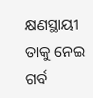କ୍ଷଣସ୍ଥାୟୀ
ତାକୁ ନେଇ ଗର୍ବ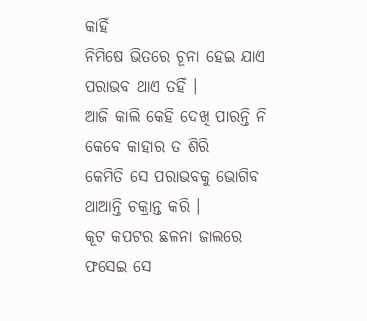କାହିଁ
ନିମିଷେ ଭିତରେ ଚୂନା ହେଇ ଯାଏ
ପରାଭବ ଥାଏ ତହିଁ ।
ଆଜି କାଲି କେହି ଦେଖି ପାରନ୍ତି ନି
କେବେ କାହାର ତ ଶିରି
କେମିତି ସେ ପରାଭବକୁ ଭୋଗିବ
ଥାଆନ୍ତି ଚକ୍ରାନ୍ତ କରି ।
କୂଟ କପଟର ଛଳନା ଜାଲରେ
ଫସେଇ ସେ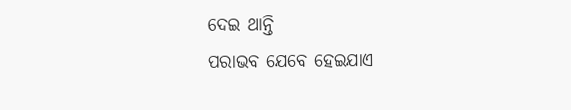ଦେଇ ଥାନ୍ତି
ପରାଭବ ଯେବେ ହେଇଯାଏ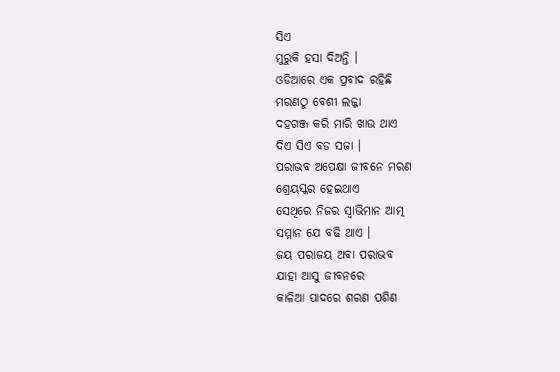ସିଏ
ମୁରୁକି ହସା ଦିଅନ୍ତି ।
ଓଡିଆରେ ଏକ ପ୍ରବାଦ ରହିଛି
ମରଣଠୁ ବେଶୀ ଲଜ୍ଜା
ଦହଗଞ୍ଜ କରି ମାରି ଖାଉ ଥାଏ
ଦିଏ ସିଏ ବଡ ସଜା ।
ପରାଭବ ଅପେକ୍ଷା ଜୀବନେ ମରଣ
ଶ୍ରେୟସ୍କର ହେଇଥାଏ
ସେଥିରେ ନିଜର ସ୍ୱାଭିମାନ ଆତ୍ମ
ସମ୍ମାନ ଯେ ବଢି ଥାଏ ।
ଜୟ ପରାଜୟ ଅବା ପରାଭବ
ଯାହା ଆସୁ ଜୀବନରେ
କାଳିଆ ପାଦରେ ଶରଣ ପଶିଣ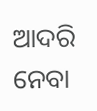ଆଦରି ନେବା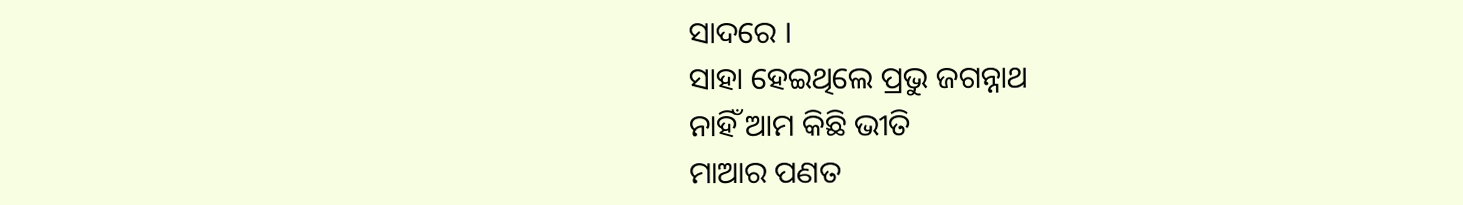ସାଦରେ ।
ସାହା ହେଇଥିଲେ ପ୍ରଭୁ ଜଗନ୍ନାଥ
ନାହିଁ ଆମ କିଛି ଭୀତି
ମାଆର ପଣତ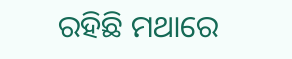ରହିଛି ମଥାରେ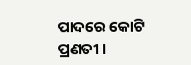ପାଦରେ କୋଟି ପ୍ରଣତୀ ।